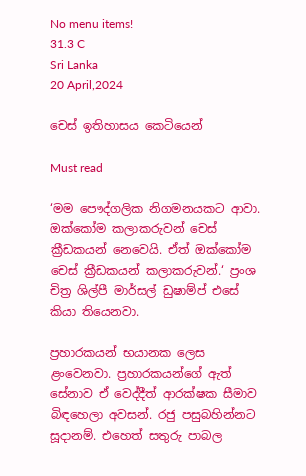No menu items!
31.3 C
Sri Lanka
20 April,2024

චෙස් ඉතිහාසය කෙටියෙන්

Must read

‘මම පෞද්ගලික නිගමනයකට ආවා. ඔක්කෝම කලාකරුවන් චෙස් ක්‍රීඩකයන් නෙවෙයි. ඒත් ඔක්කෝම චෙස් ක්‍රීඩකයන් කලාකරුවන්.‘ ප්‍රංශ චිත්‍ර ශිල්පී මාර්සල් ඩුෂාම්ප් එසේ කියා තියෙනවා.

ප්‍රහාරකයන් භයානක ලෙස ළංවෙනවා. ප්‍රහාරකයන්ගේ ඇත් සේනාව ඒ වෙද්දීත් ආරක්ෂක සීමාව බිඳහෙලා අවසන්. රජු පසුබහින්නට සූදානම්. එහෙත් සතුරු පාබල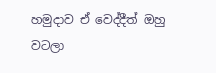හමුදාව ඒ වෙද්දීත් ඔහු වටලා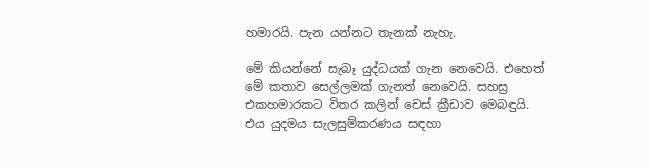හමාරයි. පැන යන්නට තැනක් නැහැ.

මේ කියන්නේ සැබෑ යුද්ධයක් ගැන නෙවෙයි. එහෙත් මේ කතාව සෙල්ලමක් ගැනත් නෙවෙයි. සහස්‍ර එකහමාරකට විතර කලින් චෙස් ක්‍රීඩාව මෙබඳුයි. එය යුදමය සැලසුම්කරණය සඳහා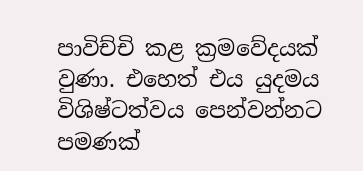පාවිච්චි කළ ක්‍රමවේදයක් වුණා. එහෙත් එය යුදමය විශිෂ්ටත්වය පෙන්වන්නට පමණක්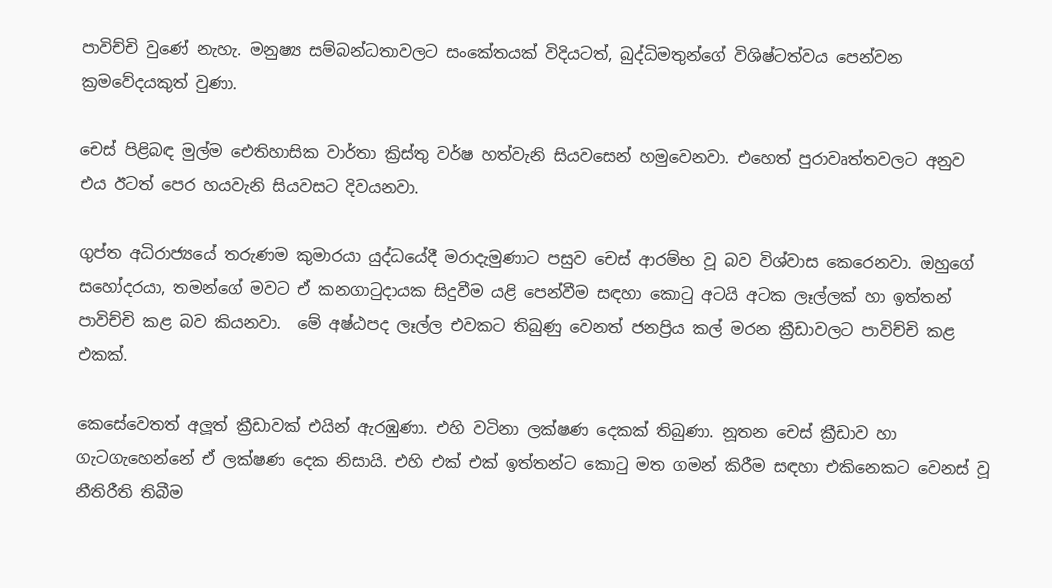පාවිච්චි වුණේ නැහැ. මනුෂ්‍ය සම්බන්ධතාවලට සංකේතයක් විදියටත්, බුද්ධිමතුන්ගේ විශිෂ්ටත්වය පෙන්වන ක්‍රමවේදයකුත් වුණා.

චෙස් පිළිබඳ මුල්ම ඓතිහාසික වාර්තා ක්‍රිස්තු වර්ෂ හත්වැනි සියවසෙන් හමුවෙනවා. එහෙත් පුරාවෘත්තවලට අනුව එය ඊටත් පෙර හයවැනි සියවසට දිවයනවා.

ගුප්ත අධිරාජ්‍යයේ තරුණම කුමාරයා යුද්ධයේදී මරාදැමුණාට පසුව චෙස් ආරම්භ වූ බව විශ්වාස කෙරෙනවා. ඔහුගේ සහෝදරයා, තමන්ගේ මවට ඒ කනගාටුදායක සිදුවීම යළි පෙන්වීම සඳහා කොටු අටයි අටක ලෑල්ලක් හා ඉත්තන් පාවිච්චි කළ බව කියනවා.  මේ අෂ්ඨපද ලෑල්ල එවකට තිබුණු වෙනත් ජනප්‍රිය කල් මරන ක්‍රීඩාවලට පාවිච්චි කළ එකක්.

කෙසේවෙතත් අලූත් ක්‍රීඩාවක් එයින් ඇරඹුණා. එහි වටිනා ලක්ෂණ දෙකක් තිබුණා. නූතන චෙස් ක්‍රීඩාව හා ගැටගැහෙන්නේ ඒ ලක්ෂණ දෙක නිසායි. එහි එක් එක් ඉත්තන්ට කොටු මත ගමන් කිරීම සඳහා එකිනෙකට වෙනස් වූ නීතිරීති තිබීම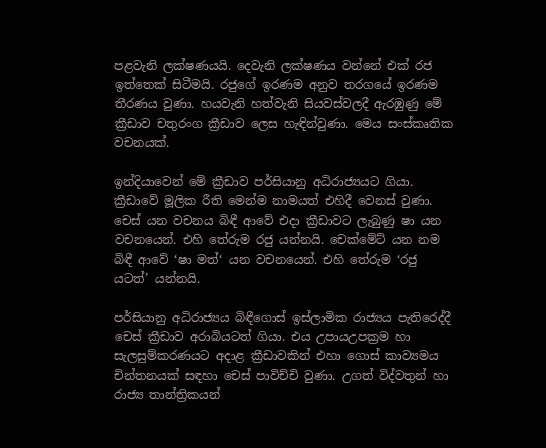පළවැනි ලක්ෂණයයි. දෙවැනි ලක්ෂණය වන්නේ එක් රජ ඉත්තෙක් සිටීමයි. රජුගේ ඉරණම අනුව තරගයේ ඉරණම තීරණය වුණා. හයවැනි හත්වැනි සියවස්වලදී ඇරඹුණු මේ ක්‍රීඩාව චතුරංග ක්‍රීඩාව ලෙස හැඳින්වුණා. මෙය සංස්කෘතික වචනයක්.

ඉන්දියාවෙන් මේ ක්‍රීඩාව පර්සියානු අධිරාජ්‍යයට ගියා. ක්‍රීඩාවේ මූලික රීති මෙන්ම නාමයත් එහිදී වෙනස් වුණා. චෙස් යන වචනය බිඳී ආවේ එදා ක්‍රීඩාවට ලැබුණු ෂා යන වචනයෙන්. එහි තේරුම රජු යන්නයි. චෙක්මේට් යන නම බිඳී ආවේ ‘ෂා මත්‘ යන වචනයෙන්. එහි තේරුම ‘රජු යටත්’ යන්නයි.

පර්සියානු අධිරාජ්‍යය බිඳීගොස් ඉස්ලාමික රාජ්‍යය පැතිරෙද්දී චෙස් ක්‍රීඩාව අරාබියටත් ගියා. එය උපායඋපක්‍රම හා සැලසුම්කරණයට අදාළ ක්‍රීඩාවකින් එහා ගොස් කාව්‍යමය චින්තනයක් සඳහා චෙස් පාවිච්චි වුණා. උගත් විද්වතුන් හා රාජ්‍ය තාන්ත්‍රිකයන්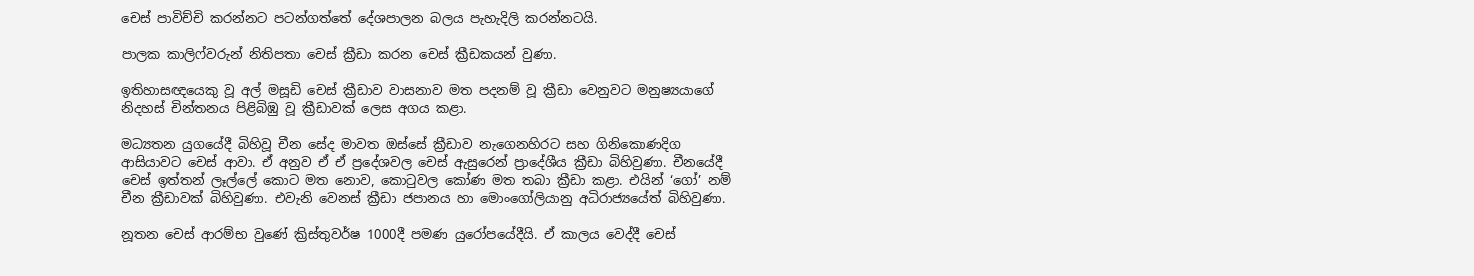චෙස් පාවිච්චි කරන්නට පටන්ගත්තේ දේශපාලන බලය පැහැදිලි කරන්නටයි.

පාලක කාලිෆ්වරුන් නිතිපතා චෙස් ක්‍රීඩා කරන චෙස් ක්‍රීඩකයන් වුණා.

ඉතිහාසඥයෙකු වූ අල් මසූඩි චෙස් ක්‍රීඩාව වාසනාව මත පදනම් වූ ක්‍රීඩා වෙනුවට මනුෂ්‍යයාගේ නිදහස් චින්තනය පිළිබිඹු වූ ක්‍රීඩාවක් ලෙස අගය කළා.

මධ්‍යතන යුගයේදී බිහිවූ චීන සේද මාවත ඔස්සේ ක්‍රීඩාව නැගෙනහිරට සහ ගිනිකොණදිග ආසියාවට චෙස් ආවා. ඒ අනුව ඒ ඒ ප්‍රදේශවල චෙස් ඇසුරෙන් ප්‍රාදේශීය ක්‍රීඩා බිහිවුණා. චීනයේදී චෙස් ඉත්තන් ලෑල්ලේ කොට මත නොව, කොටුවල කෝණ මත තබා ක්‍රීඩා කළා. එයින් ‘ගෝ’ නම් චීන ක්‍රීඩාවක් බිහිවුණා. එවැනි වෙනස් ක්‍රීඩා ජපානය හා මොංගෝලියානු අධිරාජ්‍යයේත් බිහිවුණා.

නූතන චෙස් ආරම්භ වුණේ ක්‍රිස්තුවර්ෂ 1000දී පමණ යුරෝපයේදීයි. ඒ කාලය වෙද්දී චෙස්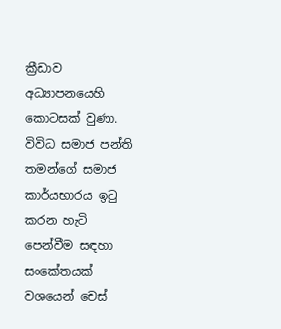ක්‍රීඩාව අධ්‍යාපනයෙහි කොටසක් වුණා. විවිධ සමාජ පන්ති තමන්ගේ සමාජ කාර්යභාරය ඉටු කරන හැටි පෙන්වීම සඳහා සංකේතයක් වශයෙන් චෙස්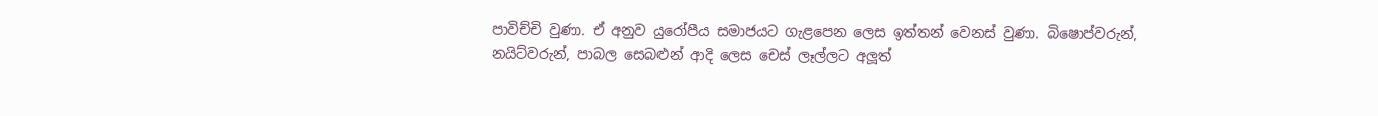පාවිච්චි වුණා. ඒ අනුව යුරෝපීය සමාජයට ගැළපෙන ලෙස ඉත්තන් වෙනස් වුණා. බිෂොප්වරුන්, නයිට්වරුන්, පාබල සෙබළුන් ආදි ලෙස චෙස් ලෑල්ලට අලූත්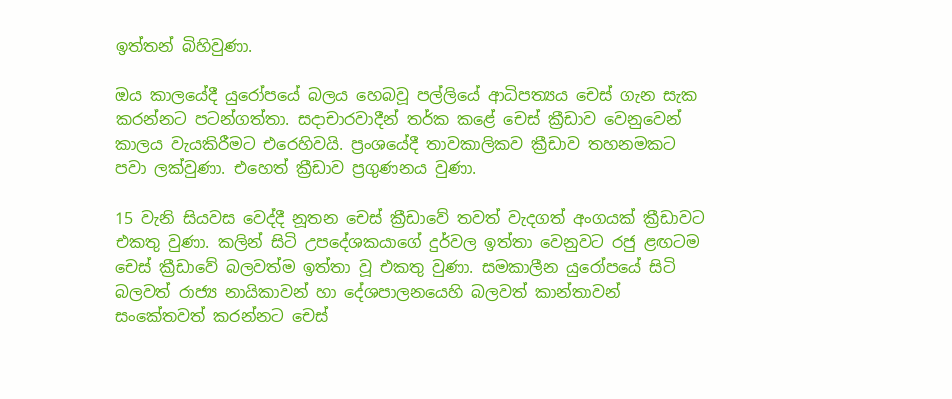ඉත්තන් බිහිවුණා.

ඔය කාලයේදී යුරෝපයේ බලය හෙබවූ පල්ලියේ ආධිපත්‍යය චෙස් ගැන සැක කරන්නට පටන්ගත්තා. සදාචාරවාදීන් තර්ක කළේ චෙස් ක්‍රීඩාව වෙනුවෙන් කාලය වැයකිරීමට එරෙහිවයි. ප්‍රංශයේදී තාවකාලිකව ක්‍රීඩාව තහනමකට පවා ලක්වුණා. එහෙත් ක්‍රීඩාව ප්‍රගුණනය වුණා.

15 වැනි සියවස වෙද්දී නූතන චෙස් ක්‍රීඩාවේ තවත් වැදගත් අංගයක් ක්‍රීඩාවට එකතු වුණා. කලින් සිටි උපදේශකයාගේ දුර්වල ඉත්තා වෙනුවට රජු ළඟටම චෙස් ක්‍රීඩාවේ බලවත්ම ඉත්තා වූ එකතු වුණා. සමකාලීන යුරෝපයේ සිටි බලවත් රාජ්‍ය නායිකාවන් හා දේශපාලනයෙහි බලවත් කාන්තාවන් සංකේතවත් කරන්නට චෙස්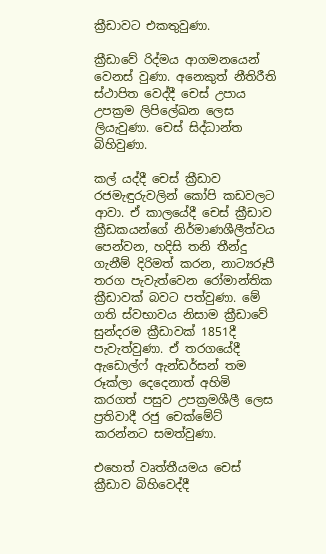ක්‍රීඩාවට එකතුවුණා.

ක්‍රීඩාවේ රිද්මය ආගමනයෙන් වෙනස් වුණා. අනෙකුත් නීතිරීති ස්ථාපිත වෙද්දී චෙස් උපාය උපක්‍රම ලිපිලේඛන ලෙස ලියැවුණා. චෙස් සිද්ධාන්ත බිහිවුණා.

කල් යද්දී චෙස් ක්‍රීඩාව රජමැඳුරුවලින් කෝපි කඩවලට ආවා. ඒ කාලයේදී චෙස් ක්‍රීඩාව ක්‍රීඩකයන්ගේ නිර්මාණශීලීත්වය පෙන්වන, හදිසි තනි තීන්දු ගැනීම් දිරිමත් කරන, නාට්‍යරූපී තරග පැවැත්වෙන රෝමාන්තික ක්‍රීඩාවක් බවට පත්වුණා. මේ ගති ස්වභාවය නිසාම ක්‍රීඩාවේ සුන්දරම ක්‍රීඩාවක් 1851දී පැවැත්වුණා. ඒ තරගයේදී ඇඩොල්ෆ් ඇන්ඩර්සන් තම රූක්ලා දෙදෙනාත් අහිමි කරගත් පසුව උපක්‍රමශීලී ලෙස ප්‍රතිවාදී රජු චෙක්මේට් කරන්නට සමත්වුණා.

එහෙත් වෘත්තීයමය චෙස් ක්‍රීඩාව බිහිවෙද්දී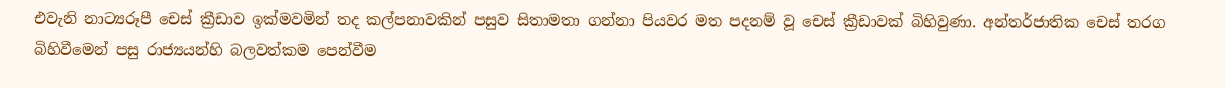එවැනි නාට්‍යරූපී චෙස් ක්‍රීඩාව ඉක්මවමින් තද කල්පනාවකින් පසුව සිතාමතා ගන්නා පියවර මත පදනම් වූ චෙස් ක්‍රීඩාවක් බිහිවුණා. අන්තර්ජාතික චෙස් තරග බිහිවීමෙන් පසු රාජ්‍යයන්හි බලවත්කම පෙන්වීම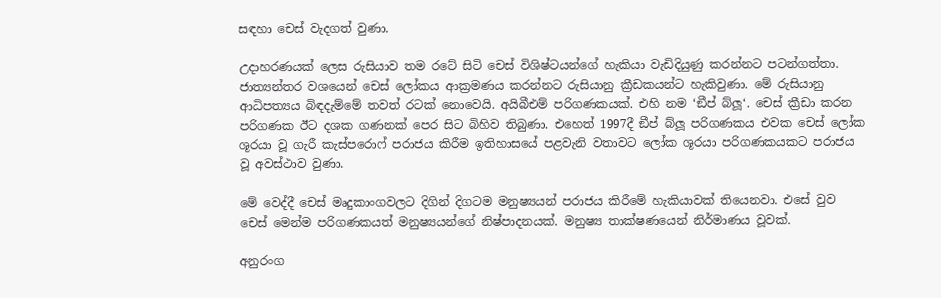සඳහා චෙස් වැදගත් වුණා.

උදාහරණයක් ලෙස රුසියාව තම රටේ සිටි චෙස් විශිෂ්ටයන්ගේ හැකියා වැඩිදියුණු කරන්නට පටන්ගත්තා. ජාත්‍යන්තර වශයෙන් චෙස් ලෝකය ආක්‍රමණය කරන්නට රුසියානු ක්‍රීඩකයන්ට හැකිවුණා. මේ රුසියානු ආධිපත්‍යය බිඳදැම්මේ තවත් රටක් නොවෙයි. අයිබීඑම් පරිගණකයක්. එහි නම ‘ඞීප් බ්ලූ‘. චෙස් ක්‍රීඩා කරන පරිගණක ඊට දශක ගණනක් පෙර සිට බිහිව තිබුණා. එහෙත් 1997දී ඞීප් බ්ලූ පරිගණකය එවක චෙස් ලෝක ශූරයා වූ ගැරී කැස්පරොෆ් පරාජය කිරීම ඉතිහාසයේ පළවැනි වතාවට ලෝක ශූරයා පරිගණකයකට පරාජය වූ අවස්ථාව වුණා.

මේ වෙද්දී චෙස් මෘදුකාංගවලට දිගින් දිගටම මනුෂ්‍යයන් පරාජය කිරීමේ හැකියාවක් තියෙනවා. එසේ වුව චෙස් මෙන්ම පරිගණකයත් මනුෂ්‍යයන්ගේ නිෂ්පාදනයක්. මනුෂ්‍ය තාක්ෂණයෙන් නිර්මාණය වූවක්.

අනුරංග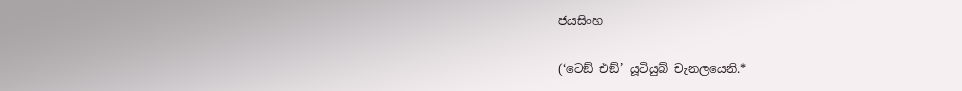ජයසිංහ

(‘ටෙඞ් එඞ්’ යූටියුබ් චැනලයෙනි.*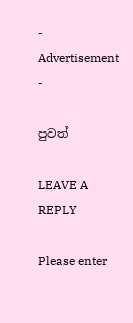- Advertisement -

පුවත්

LEAVE A REPLY

Please enter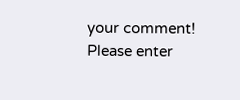your comment!
Please enter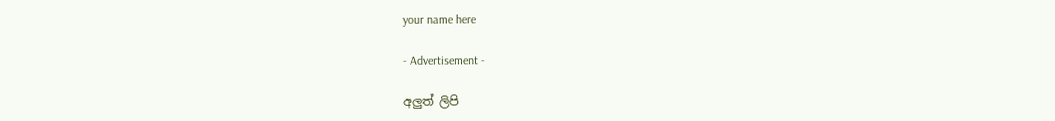your name here

- Advertisement -

අලුත් ලිපි